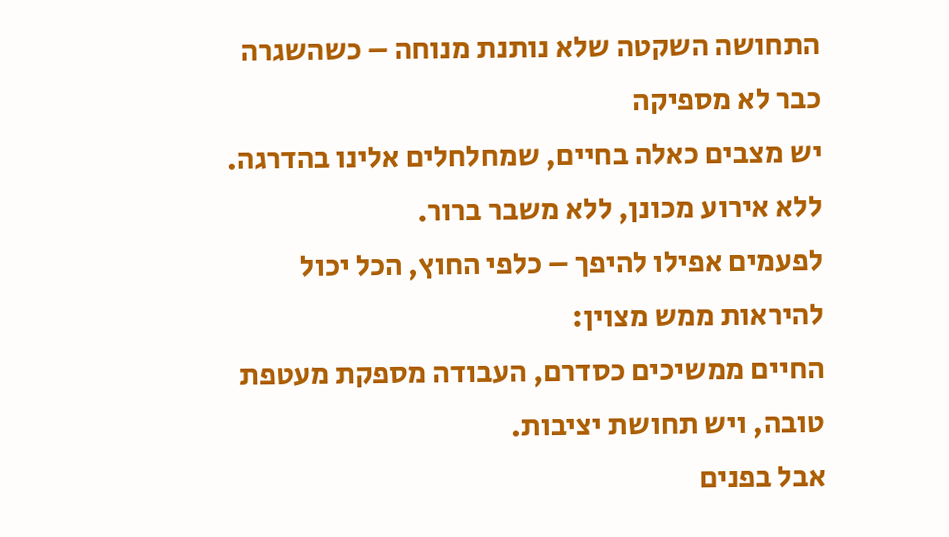התחושה השקטה שלא נותנת מנוחה – כשהשגרה כבר לא מספיקה
יש מצבים כאלה בחיים, שמחלחלים אלינו בהדרגה.
ללא אירוע מכונן, ללא משבר ברור.
לפעמים אפילו להיפך – כלפי החוץ, הכל יכול להיראות ממש מצוין:
החיים ממשיכים כסדרם, העבודה מספקת מעטפת טובה, ויש תחושת יציבות.
אבל בפנים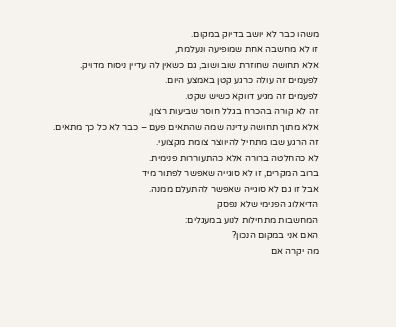משהו כבר לא יושב בדיוק במקום.
זו לא מחשבה אחת שמופיעה ונעלמת,
אלא תחושה שחוזרת שוב ושוב, גם כשאין לה עדיין ניסוח מדויק.
לפעמים זה עולה כרגע קטן באמצע היום.
לפעמים זה מגיע דווקא כשיש שקט.
זה לא קורה בהכרח בגלל חוסר שביעות רצון,
אלא מתוך תחושה עדינה שמה שהתאים פעם – כבר לא כל כך מתאים.
זה הרגע שבו מתחיל להיווצר צומת מקצועי.
לא כהחלטה ברורה אלא כהתעוררות פנימית.
ברוב המקרים, זו לא סוגייה שאפשר לפתור מיד
אבל זו גם לא סוגייה שאפשר להתעלם ממנה.
הדיאלוג הפנימי שלא נפסק
המחשבות מתחילות לנוע במעגלים:
האם אני במקום הנכון?
מה יקרה אם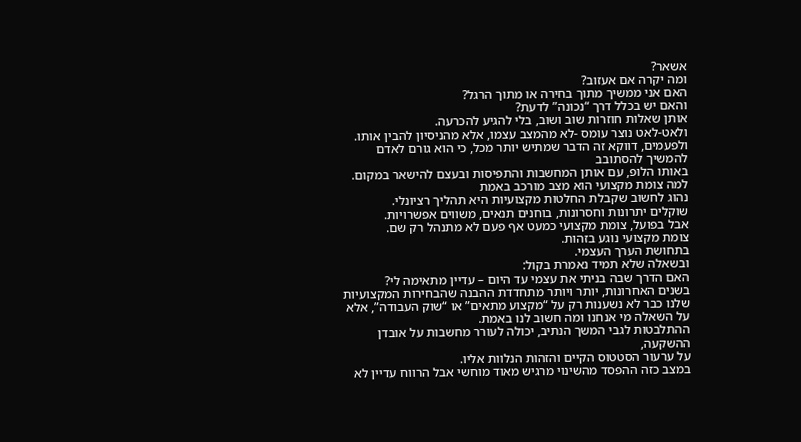אשאר?
ומה יקרה אם אעזוב?
האם אני ממשיך מתוך בחירה או מתוך הרגל?
והאם יש בכלל דרך “נכונה” לדעת?
אותן שאלות חוזרות שוב ושוב, בלי להגיע להכרעה.
ולאט-לאט נוצר עומס -לא מהמצב עצמו, אלא מהניסיון להבין אותו.
ולפעמים, דווקא זה הדבר שמתיש יותר מכל, כי הוא גורם לאדם להמשיך להסתובב
באותו הלופ, עם אותן המחשבות והתפיסות ובעצם להישאר במקום.
למה צומת מקצועי הוא מצב מורכב באמת
נהוג לחשוב שקבלת החלטות מקצועיות היא תהליך רציונלי.
שוקלים יתרונות וחסרונות, בוחנים תנאים, משווים אפשרויות.
אבל בפועל, צומת מקצועי כמעט אף פעם לא מתנהל רק שם.
צומת מקצועי נוגע בזהות.
בתחושת הערך העצמי.
ובשאלה שלא תמיד נאמרת בקול:
האם הדרך שבה בניתי את עצמי עד היום – עדיין מתאימה לי?
בשנים האחרונות, יותר ויותר מתחדדת ההבנה שהבחירות המקצועיות שלנו כבר לא נשענות רק על “מקצוע מתאים” או “שוק העבודה”, אלא על השאלה מי אנחנו ומה חשוב לנו באמת.
ההתלבטות לגבי המשך הנתיב, יכולה לעורר מחשבות על אובדן ההשקעה,
על ערעור הסטטוס הקיים והזהות הנלוות אליו.
במצב כזה ההפסד מהשינוי מרגיש מאוד מוחשי אבל הרווח עדיין לא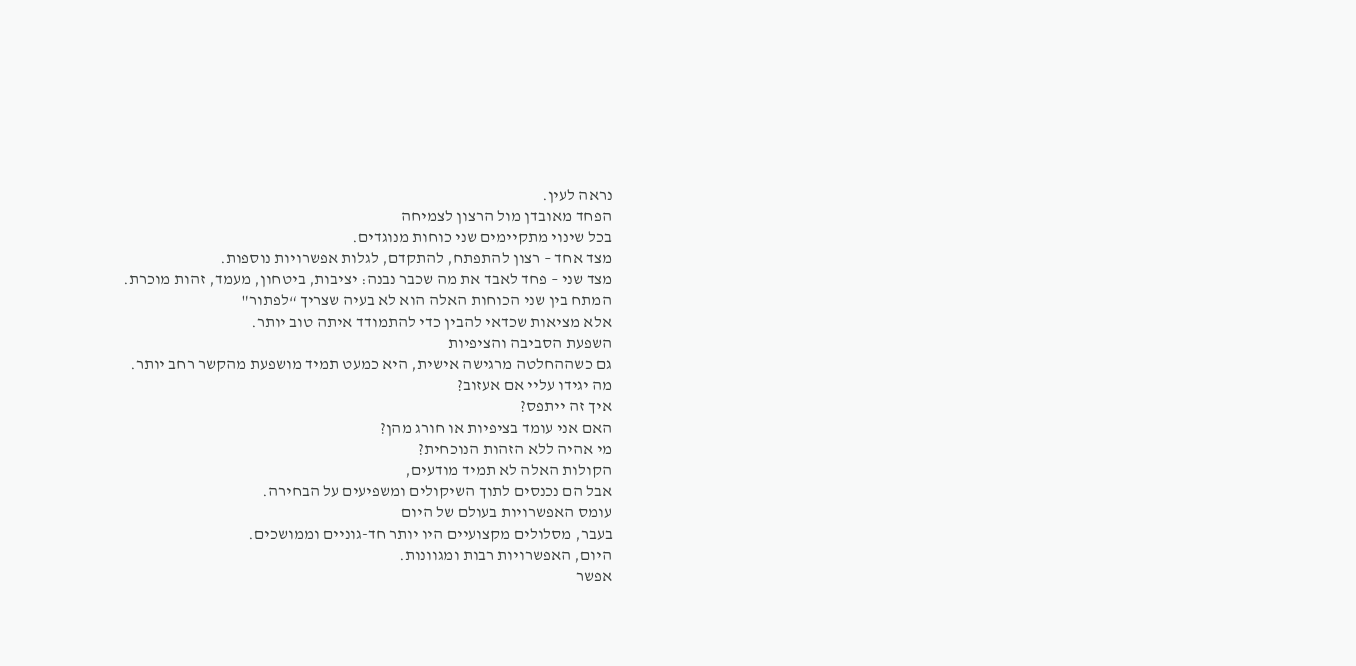נראה לעין.
הפחד מאובדן מול הרצון לצמיחה
בכל שינוי מתקיימים שני כוחות מנוגדים.
מצד אחד – רצון להתפתח, להתקדם, לגלות אפשרויות נוספות.
מצד שני – פחד לאבד את מה שכבר נבנה: יציבות, ביטחון, מעמד, זהות מוכרת.
המתח בין שני הכוחות האלה הוא לא בעיה שצריך “לפתור"
אלא מציאות שכדאי להבין כדי להתמודד איתה טוב יותר.
השפעת הסביבה והציפיות
גם כשההחלטה מרגישה אישית, היא כמעט תמיד מושפעת מהקשר רחב יותר.
מה יגידו עליי אם אעזוב?
איך זה ייתפס?
האם אני עומד בציפיות או חורג מהן?
מי אהיה ללא הזהות הנוכחית?
הקולות האלה לא תמיד מודעים,
אבל הם נכנסים לתוך השיקולים ומשפיעים על הבחירה.
עומס האפשרויות בעולם של היום
בעבר, מסלולים מקצועיים היו יותר חד-גוניים וממושכים.
היום, האפשרויות רבות ומגוונות.
אפשר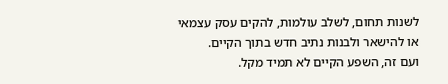לשנות תחום, לשלב עולמות, להקים עסק עצמאי
או להישאר ולבנות נתיב חדש בתוך הקיים.
ועם זה, השפע הקיים לא תמיד מקל.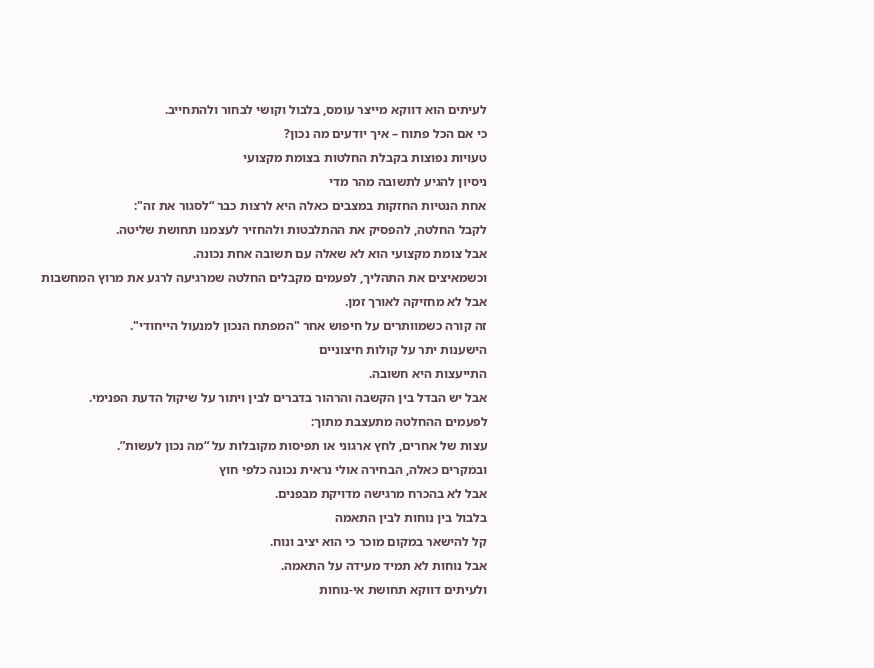לעיתים הוא דווקא מייצר עומס, בלבול וקושי לבחור ולהתחייב.
כי אם הכל פתוח – איך יודעים מה נכון?
טעויות נפוצות בקבלת החלטות בצומת מקצועי
ניסיון להגיע לתשובה מהר מדי
אחת הנטיות החזקות במצבים כאלה היא לרצות כבר “לסגור את זה":
לקבל החלטה, להפסיק את ההתלבטות ולהחזיר לעצמנו תחושת שליטה.
אבל צומת מקצועי הוא לא שאלה עם תשובה אחת נכונה.
וכשמאיצים את התהליך, לפעמים מקבלים החלטה שמרגיעה לרגע את מרוץ המחשבות
אבל לא מחזיקה לאורך זמן.
זה קורה כשמוותרים על חיפוש אחר "המפתח הנכון למנעול הייחודי".
הישענות יתר על קולות חיצוניים
התייעצות היא חשובה.
אבל יש הבדל בין הקשבה והרהור בדברים לבין ויתור על שיקול הדעת הפנימי.
לפעמים ההחלטה מתעצבת מתוך:
עצות של אחרים, לחץ ארגוני או תפיסות מקובלות על “מה נכון לעשות”.
ובמקרים כאלה, הבחירה אולי נראית נכונה כלפי חוץ
אבל לא בהכרח מרגישה מדויקת מבפנים.
בלבול בין נוחות לבין התאמה
קל להישאר במקום מוכר כי הוא יציב ונוח.
אבל נוחות לא תמיד מעידה על התאמה.
ולעיתים דווקא תחושת אי-נוחות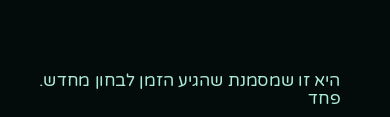היא זו שמסמנת שהגיע הזמן לבחון מחדש.
פחד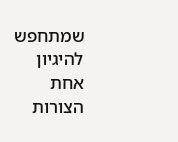שמתחפש להיגיון
אחת הצורות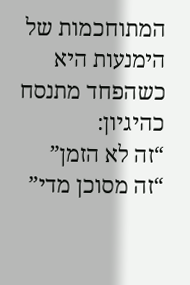המתוחכמות של הימנעות היא כשהפחד מתנסח כהיגיון:
“זה לא הזמן”
“זה מסוכן מדי”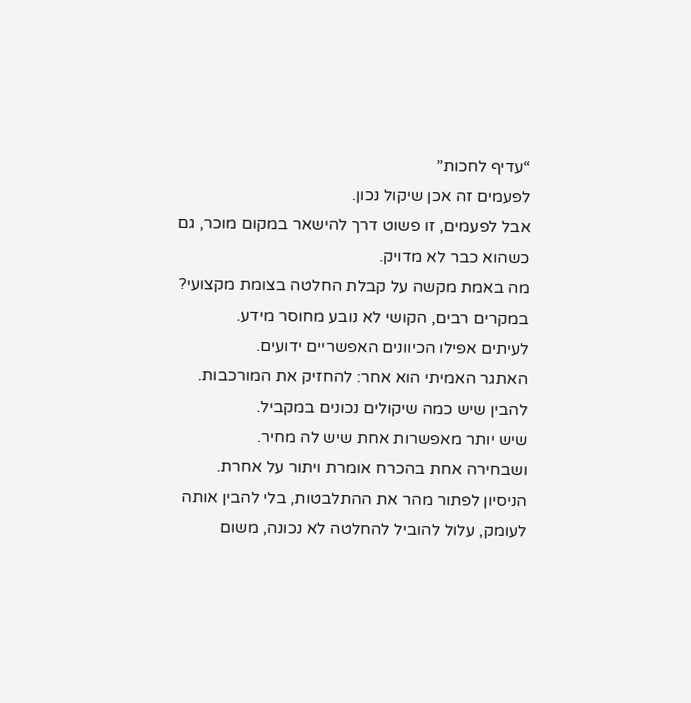“עדיף לחכות”
לפעמים זה אכן שיקול נכון.
אבל לפעמים, זו פשוט דרך להישאר במקום מוכר, גם כשהוא כבר לא מדויק.
מה באמת מקשה על קבלת החלטה בצומת מקצועי?
במקרים רבים, הקושי לא נובע מחוסר מידע.
לעיתים אפילו הכיוונים האפשריים ידועים.
האתגר האמיתי הוא אחר: להחזיק את המורכבות.
להבין שיש כמה שיקולים נכונים במקביל.
שיש יותר מאפשרות אחת שיש לה מחיר.
ושבחירה אחת בהכרח אומרת ויתור על אחרת.
הניסיון לפתור מהר את ההתלבטות, בלי להבין אותה לעומק, עלול להוביל להחלטה לא נכונה, משום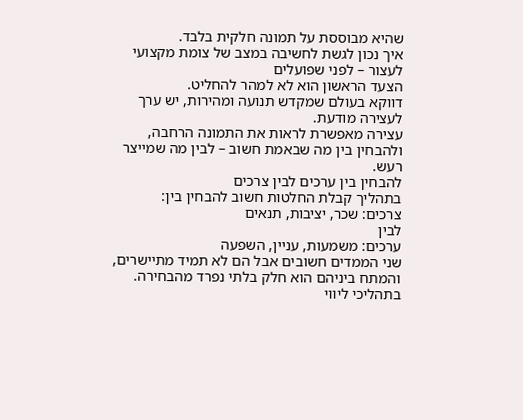שהיא מבוססת על תמונה חלקית בלבד.
איך נכון לגשת לחשיבה במצב של צומת מקצועי
לעצור – לפני שפועלים
הצעד הראשון הוא לא למהר להחליט.
דווקא בעולם שמקדש תנועה ומהירות, יש ערך לעצירה מודעת.
עצירה מאפשרת לראות את התמונה הרחבה,
ולהבחין בין מה שבאמת חשוב – לבין מה שמייצר רעש.
להבחין בין ערכים לבין צרכים
בתהליך קבלת החלטות חשוב להבחין בין:
צרכים: שכר, יציבות, תנאים
לבין
ערכים: משמעות, עניין, השפעה
שני הממדים חשובים אבל הם לא תמיד מתיישרים,
והמתח ביניהם הוא חלק בלתי נפרד מהבחירה.
בתהליכי ליווי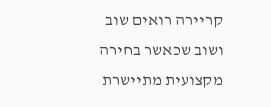קריירה רואים שוב ושוב שכאשר בחירה מקצועית מתיישרת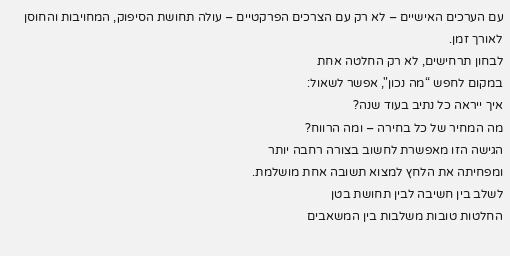עם הערכים האישיים – לא רק עם הצרכים הפרקטיים – עולה תחושת הסיפוק, המחויבות והחוסן לאורך זמן.
לבחון תרחישים, לא רק החלטה אחת
במקום לחפש “מה נכון", אפשר לשאול:
איך ייראה כל נתיב בעוד שנה?
מה המחיר של כל בחירה – ומה הרווח?
הגישה הזו מאפשרת לחשוב בצורה רחבה יותר
ומפחיתה את הלחץ למצוא תשובה אחת מושלמת.
לשלב בין חשיבה לבין תחושת בטן
החלטות טובות משלבות בין המשאבים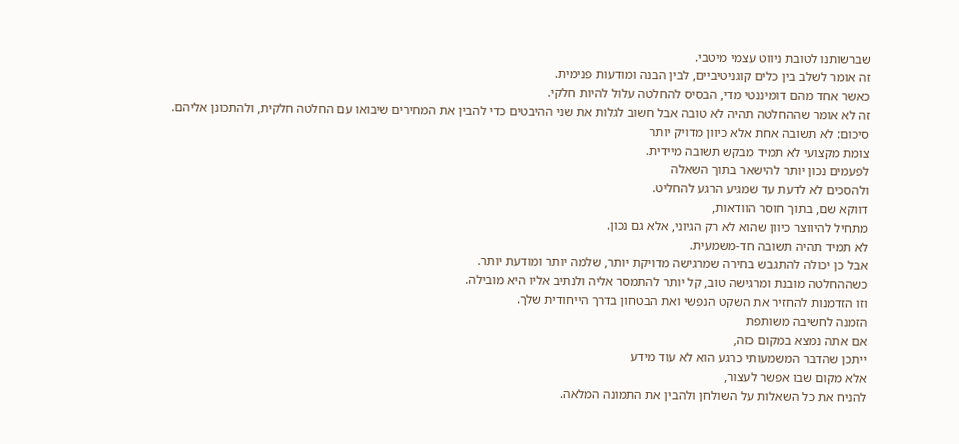שברשותנו לטובת ניווט עצמי מיטבי.
זה אומר לשלב בין כלים קוגניטיביים, לבין הבנה ומודעות פנימית.
כאשר אחד מהם דומיננטי מדי, הבסיס להחלטה עלול להיות חלקי.
זה לא אומר שההחלטה תהיה לא טובה אבל חשוב לגלות את שני ההיבטים כדי להבין את המחירים שיבואו עם החלטה חלקית, ולהתכונן אליהם.
סיכום: לא תשובה אחת אלא כיוון מדויק יותר
צומת מקצועי לא תמיד מבקש תשובה מיידית.
לפעמים נכון יותר להישאר בתוך השאלה
ולהסכים לא לדעת עד שמגיע הרגע להחליט.
דווקא שם, בתוך חוסר הוודאות,
מתחיל להיווצר כיוון שהוא לא רק הגיוני, אלא גם נכון.
לא תמיד תהיה תשובה חד-משמעית.
אבל כן יכולה להתגבש בחירה שמרגישה מדויקת יותר, שלמה יותר ומודעת יותר.
כשההחלטה מובנת ומרגישה טוב, קל יותר להתמסר אליה ולנתיב אליו היא מובילה.
וזו הזדמנות להחזיר את השקט הנפשי ואת הבטחון בדרך הייחודית שלך.
הזמנה לחשיבה משותפת
אם אתה נמצא במקום כזה,
ייתכן שהדבר המשמעותי כרגע הוא לא עוד מידע
אלא מקום שבו אפשר לעצור,
להניח את כל השאלות על השולחן ולהבין את התמונה המלאה.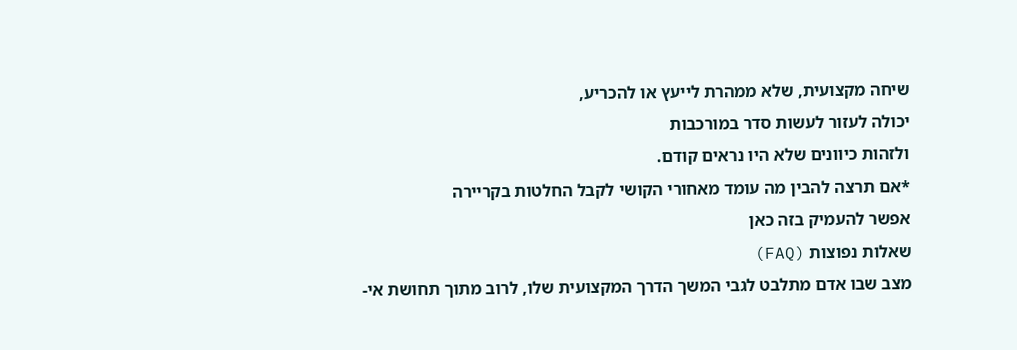שיחה מקצועית, שלא ממהרת לייעץ או להכריע,
יכולה לעזור לעשות סדר במורכבות
ולזהות כיוונים שלא היו נראים קודם.
*אם תרצה להבין מה עומד מאחורי הקושי לקבל החלטות בקריירה
אפשר להעמיק בזה כאן
שאלות נפוצות (FAQ)
מצב שבו אדם מתלבט לגבי המשך הדרך המקצועית שלו, לרוב מתוך תחושת אי-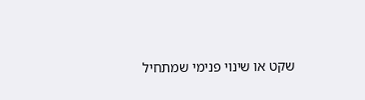שקט או שינוי פנימי שמתחיל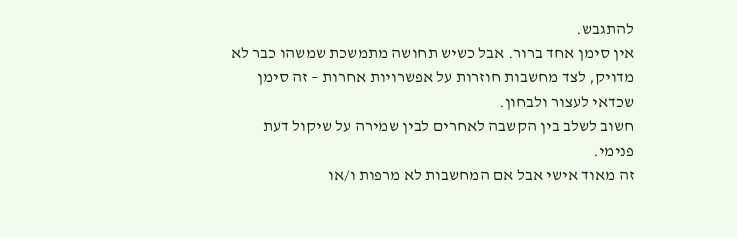להתגבש.
אין סימן אחד ברור. אבל כשיש תחושה מתמשכת שמשהו כבר לא מדויק, לצד מחשבות חוזרות על אפשרויות אחרות – זה סימן שכדאי לעצור ולבחון.
חשוב לשלב בין הקשבה לאחרים לבין שמירה על שיקול דעת פנימי.
זה מאוד אישי אבל אם המחשבות לא מרפות ו/או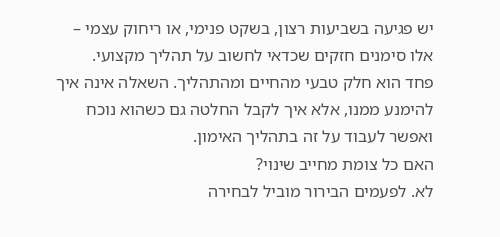יש פגיעה בשביעות רצון, בשקט פנימי, או ריחוק עצמי – אלו סימנים חזקים שכדאי לחשוב על תהליך מקצועי.
פחד הוא חלק טבעי מהחיים ומהתהליך. השאלה אינה איך להימנע ממנו, אלא איך לקבל החלטה גם כשהוא נוכח ואפשר לעבוד על זה בתהליך האימון.
האם כל צומת מחייב שינוי?
לא. לפעמים הבירור מוביל לבחירה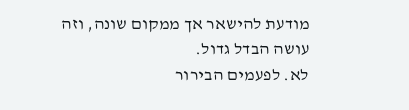מודעת להישאר אך ממקום שונה, וזה עושה הבדל גדול.
לא. לפעמים הבירור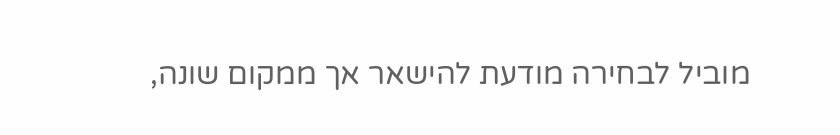מוביל לבחירה מודעת להישאר אך ממקום שונה,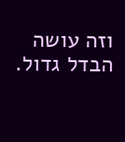וזה עושה הבדל גדול.